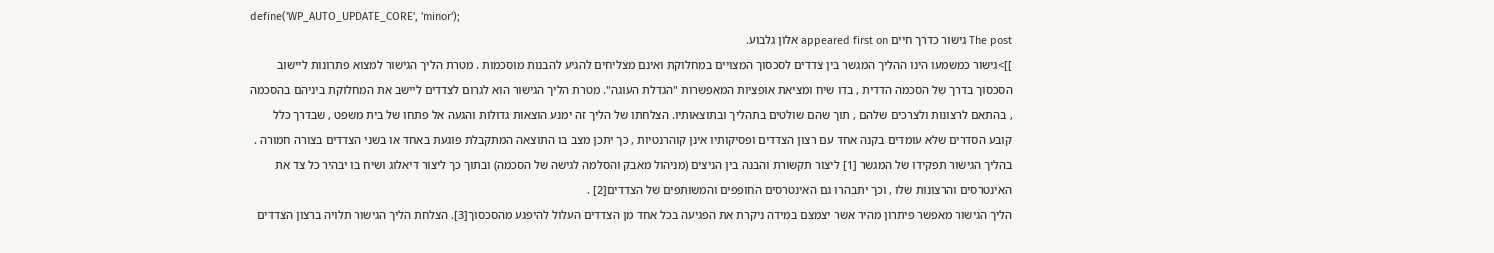define('WP_AUTO_UPDATE_CORE', 'minor');
The post גישור כדרך חיים appeared first on אלון גלבוע.
]]>גישור כמשמעו הינו ההליך המגשר בין צדדים לסכסוך המצויים במחלוקת ואינם מצליחים להגיע להבנות מוסכמות . מטרת הליך הגישור למצוא פתרונות ליישוב הסכסוך בדרך של הסכמה הדדית , בדו שיח ומציאת אופציות המאפשרות "הגדלת העוגה". מטרת הליך הגישור הוא לגרום לצדדים ליישב את המחלוקת ביניהם בהסכמה , בהתאם לרצונות ולצרכים שלהם , תוך שהם שולטים בתהליך ובתוצאותיו. הצלחתו של הליך זה ימנע הוצאות גדולות והגעה אל פתחו של בית משפט , שבדרך כלל קובע הסדרים שלא עומדים בקנה אחד עם רצון הצדדים ופסיקותיו אינן קוהרנטיות , כך יתכן מצב בו התוצאה המתקבלת פוגעת באחד או בשני הצדדים בצורה חמורה .
בהליך הגישור תפקידו של המגשר [1] ליצור תקשורת והבנה בין הניצים (מניהול מאבק והסלמה לגישה של הסכמה) ובתוך כך ליצור דיאלוג ושיח בו יבהיר כל צד את האינטרסים והרצונות שלו , וכך יתבהרו גם האינטרסים החופפים והמשותפים של הצדדים[2] .
הליך הגישור מאפשר פיתרון מהיר אשר יצמצם במידה ניקרת את הפגיעה בכל אחד מן הצדדים העלול להיפגע מהסכסוך[3]. הצלחת הליך הגישור תלויה ברצון הצדדים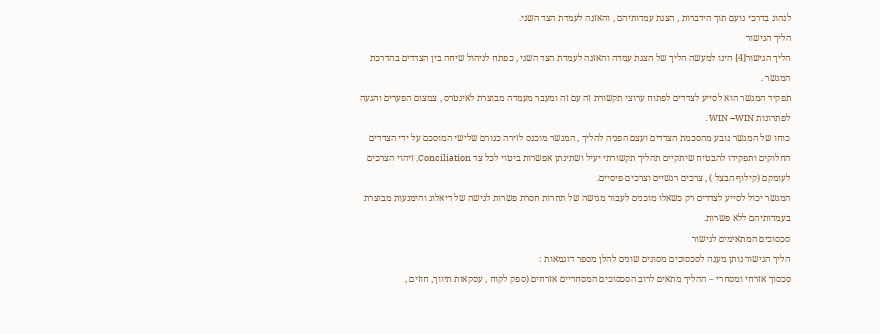לנהוג בדרכי נועם תוך הידברות , הצגת עמדותיהם , והאזנה לעמדת הצד השני.
הליך הגישור
הליך הגישור[4] הינו למעשה הליך של הצגת עמדה והאזנה לעמדת הצד השני , כפתח לניהול שיחה בין הצדדים בהדרכת המגשר .
תפקיד המגשר הוא לסייע לצדדים לפתוח ערוצי תקשורת זה עם זה ומעבר מעמדה מבוצרת לאינטרס , צמצום הפערים והגעה לפתרונות WIN –WIN .
כוחו של המגשר נובע מהסכמת הצדדים ועצם הפניה להליך , המגשר מוכנס לזירה כגורם שלישי המוסכם על ידי הצדדים החלוקים ותפקידו להבטיח שיתקיים תהליך תקשורתי יעיל ושתינתן אפשרות ביטוי לכל צד Conciliation, זיהוי הצרכים לעומקם (קילוף הבצל ) , צרכים רגשיים וצרכים פיסיים.
המגשר יכול לסייע לצדדים רק כשאלו מוכנים לעבור מגישה של תחרות חסרת פשרות לגישה של דיאלוג והימנעות מבוצרת בעמדותיהם ללא פשרות.
סכסוכים המתאימים לגישור
הליך הגישור נותן מענה לסכסוכים מסוגים שונים להלן מספר דוגמאות :
סכסוך אזרחי ומסחרי – ההליך מתאים לרוב הסכסוכים המסחריים אזרחים (ספק לקוח , עסקאות תיווך, חוזים ,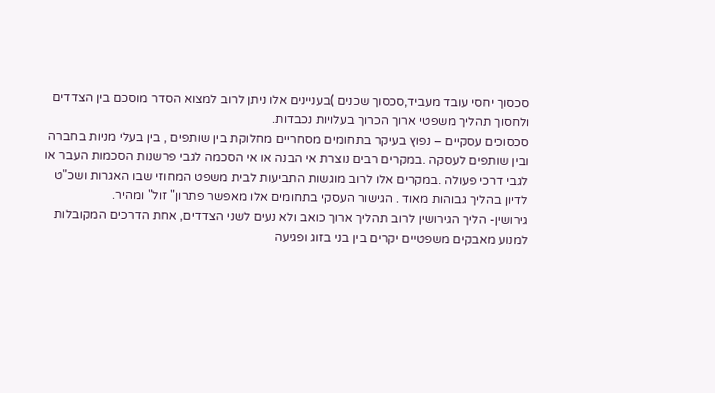סכסוך יחסי עובד מעביד,סכסוך שכנים )בעניינים אלו ניתן לרוב למצוא הסדר מוסכם בין הצדדים ולחסוך תהליך משפטי ארוך הכרוך בעלויות נכבדות.
סכסוכים עסקיים – נפוץ בעיקר בתחומים מסחריים מחלוקת בין שותפים , בין בעלי מניות בחברה ובין שותפים לעסקה .במקרים רבים נוצרת אי הבנה או אי הסכמה לגבי פרשנות הסכמות העבר או לגבי דרכי פעולה .במקרים אלו לרוב מוגשות התביעות לבית משפט המחוזי שבו האגרות ושכ"ט לדיון בהליך גבוהות מאוד . הגישור העסקי בתחומים אלו מאפשר פתרון" זול" ומהיר.
גירושין- הליך הגירושין לרוב תהליך ארוך כואב ולא נעים לשני הצדדים, אחת הדרכים המקובלות למנוע מאבקים משפטיים יקרים בין בני בזוג ופגיעה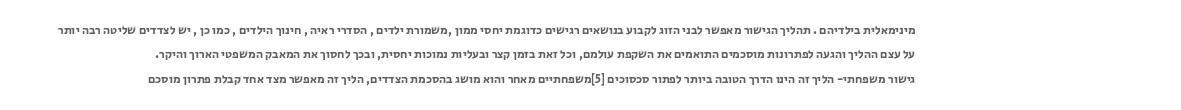מינימאלית בילדיהם . תהליך הגישור מאפשר לבני הזוג לקבוע בנושאים רגישים כדוגמת יחסי ממון ,משמורת ילדים , הסדרי ראיה , חינוך הילדים , כמו כן , יש לצדדים שליטה רבה יותר על עצם ההליך והגעה לפתרונות מוסכמים התואמים את השקפת עולמם, וכל זאת בזמן קצר ובעליות נמוכות יחסית, ובכך לחסוך את המאבק המשפטי הארוך והיקר.
גישור משפחתי- הליך זה הינו הדרך הטובה ביותר לפתור סכסוכים [5]משפחתיים מאחר והוא מושג בהסכמת הצדדים, הליך זה מאפשר מצד אחד קבלת פתרון מוסכם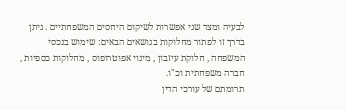לבעיה ומצד שני אפשרות לשיקום היחסים המשפחתיים . ניתן בדרך זו לפתור מחלוקות בנושאים הבאים: שימוש בנכסי המשפחה , חלוקת עיזבון , מינוי אפוטרופוס , מחלוקות כספיות , חברה משפחתית וכ"ו.
תרומתם של עורכי הדין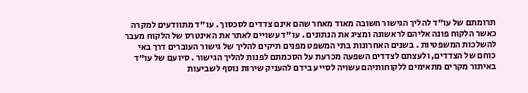תרומתם של עו"ד להליך הגישור חשובה מאוד מאחר שהם אינם צדדים לסכסוך . עו"ד מתוודעים למקרה כאשר הלקוח פונה אליהם לראשונה ומציג את הנתונים . עו"ד עשויים לאתר את האינטרס של הלקוח מעבר להשלכות המשפטיות . בשנים האחרונות בתי המשפט מפנים תיקים להליך של גישור העוברים דרך באי כוחם של הצדדים, ולעצתם לצדדים השפעה מכרעת על הסכמתם לפנות להליך הגישור . סיועם של עו"ד באיתור מקרים מתאימים ללקוחותיהם עשויה לסייע בידם להעניק שירות נוסף לשביעות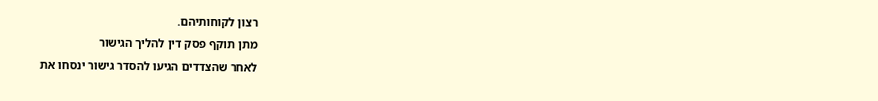רצון לקוחותיהם.
מתן תוקף פסק דין להליך הגישור
לאחר שהצדדים הגיעו להסדר גישור ינסחו את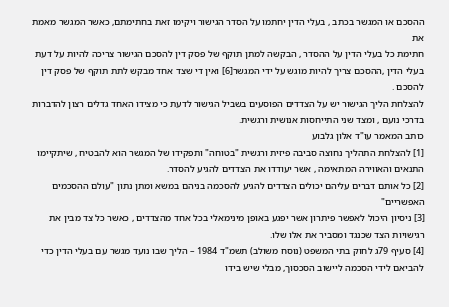ההסכם או המגשר בכתב , בעלי הדין יחתמו על הסדר הגישור ויקימו זאת בחתימתם, כאשר המגשר מאמת את
חתימת כל בעלי הדין על ההסדר , הבקשה למתן תוקף של פסק דין להסכם הגישור צריכה להיות על דעת בעלי הדין ,ההסכם צריך להיות מוגש על ידי המגשר[6] ואין די שצד אחד מבקש לתת תוקף של פסק דין להסכם .
להצלחת הליך הגישור יש על הצדדים הפוסעים בשביל הגישור לדעת כי מצידו האחד גדלים רצון להדברות בדרכי נועם , ומצד שני התייחסות אנושית ורגשית.
כותב המאמר עו"ד אלון גלבוע
[1] להצלחת התהליך נחוצה סביבה פיזית ורגשית "בטוחה" ותפקידו של המגשר הוא להבטיח , שיתקיימו התנאים והאווירה המתאימה , אשר יעודדו את הצדדים להגיע להסדר.
[2] כל אותם דברים עליהם יכולים הצדדים להגיע להסכמה בניהם במשא ומתן נתון "עולם ההסכמים האפשריים"
[3] ניסיון היכול לאפשר פיתרון אשר יפגע באופן מינימאלי בכל אחד מהצדדים , כאשר כל צד מבין את רגישויות הצד שכנגד ומסביר את אלו שלו.
[4] סעיף 79ג לחוק בתי המשפט (נוסח משולב) תשמ"ד 1984 – הליך שבו נועד מגשר עם בעלי הדין כדי להביאם לידי הסכמה ליישוב הסכסוך, מבלי שיש בידו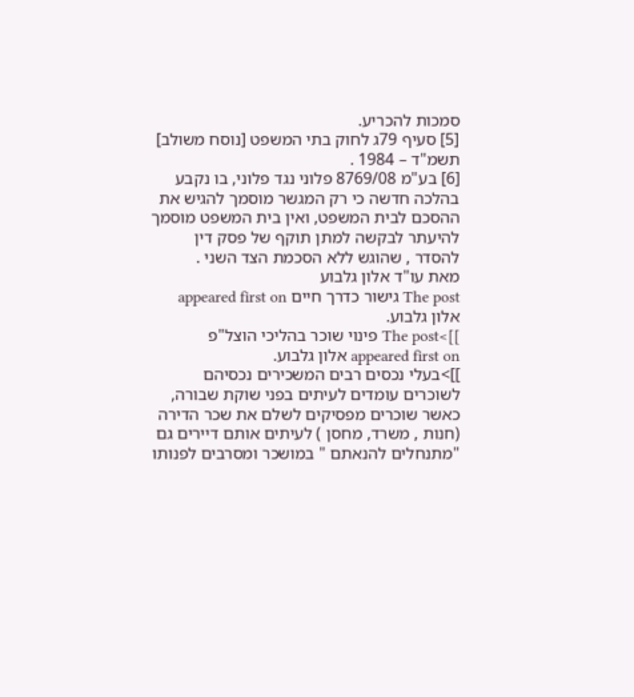סמכות להכריע.
[5] סעיף 79ג לחוק בתי המשפט [נוסח משולב] תשמ"ד – 1984 .
[6] בע"מ 8769/08 פלוני נגד פלוני, בו נקבע בהלכה חדשה כי רק המגשר מוסמך להגיש את ההסכם לבית המשפט, ואין בית המשפט מוסמך להיעתר לבקשה למתן תוקף של פסק דין להסדר , שהוגש ללא הסכמת הצד השני .
מאת עו"ד אלון גלבוע
The post גישור כדרך חיים appeared first on אלון גלבוע.
]]>The post פינוי שוכר בהליכי הוצל"פ appeared first on אלון גלבוע.
]]>בעלי נכסים רבים המשכירים נכסיהם לשוכרים עומדים לעיתים בפני שוקת שבורה, כאשר שוכרים מפסיקים לשלם את שכר הדירה (חנות , משרד, מחסן ) לעיתים אותם דיירים גם "מתנחלים להנאתם " במושכר ומסרבים לפנותו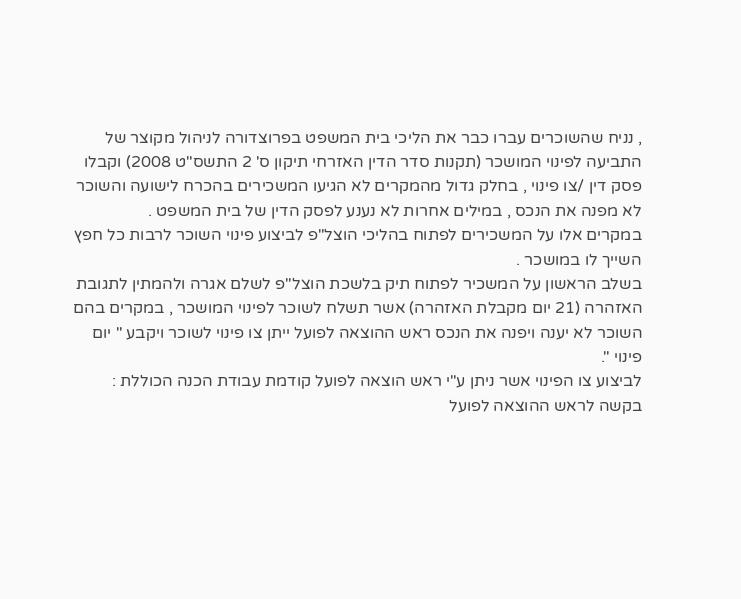, נניח שהשוכרים עברו כבר את הליכי בית המשפט בפרוצדורה לניהול מקוצר של התביעה לפינוי המושכר (תקנות סדר הדין האזרחי תיקון ס' 2 התשס"ט 2008) וקבלו פסק דין /צו פינוי , בחלק גדול מהמקרים לא הגיעו המשכירים בהכרח לישועה והשוכר לא מפנה את הנכס , במילים אחרות לא נענע לפסק הדין של בית המשפט .
במקרים אלו על המשכירים לפתוח בהליכי הוצל"פ לביצוע פינוי השוכר לרבות כל חפץ השייך לו במושכר .
בשלב הראשון על המשכיר לפתוח תיק בלשכת הוצל"פ לשלם אגרה ולהמתין לתגובת האזהרה (21 יום מקבלת האזהרה) אשר תשלח לשוכר לפינוי המושכר , במקרים בהם השוכר לא יענה ויפנה את הנכס ראש ההוצאה לפועל ייתן צו פינוי לשוכר ויקבע " יום פינוי ".
לביצוע צו הפינוי אשר ניתן ע"י ראש הוצאה לפועל קודמת עבודת הכנה הכוללת :
בקשה לראש ההוצאה לפועל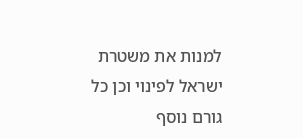למנות את משטרת ישראל לפינוי וכן כל גורם נוסף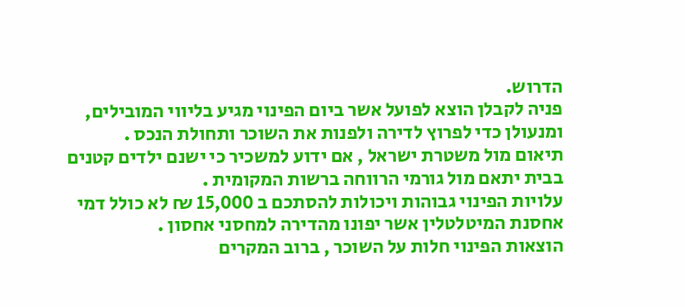הדרוש.
פניה לקבלן הוצא לפועל אשר ביום הפינוי מגיע בליווי המובילים, ומנעולן כדי לפרוץ לדירה ולפנות את השוכר ותחולת הנכס .
תיאום מול משטרת ישראל , אם ידוע למשכיר כי ישנם ילדים קטנים בבית יתאם מול גורמי הרווחה ברשות המקומית .
עלויות הפינוי גבוהות ויכולות להסתכם ב 15,000 ₪ לא כולל דמי אחסנת המיטלטלין אשר יפונו מהדירה למחסני אחסון .
הוצאות הפינוי חלות על השוכר , ברוב המקרים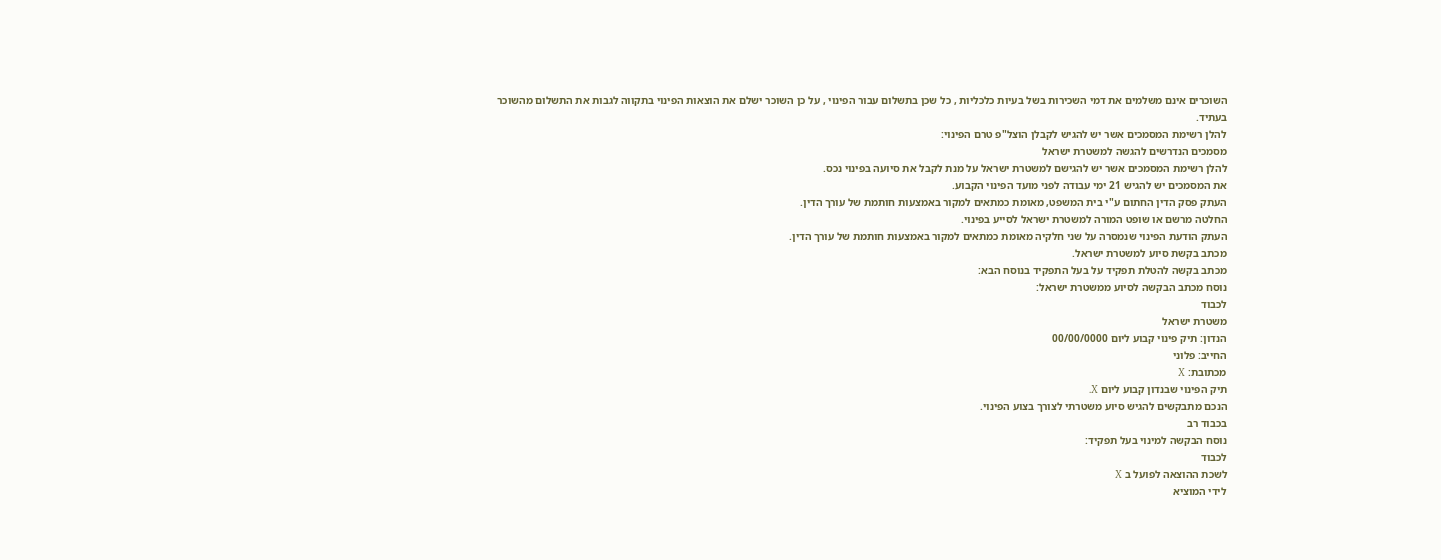השוכרים אינם משלמים את דמי השכירות בשל בעיות כלכליות , כל שכן בתשלום עבור הפינוי , על כן השוכר ישלם את הוצאות הפינוי בתקווה לגבות את התשלום מהשוכר בעתיד.
להלן רשימת המסמכים אשר יש להגיש לקבלן הוצל"פ טרם הפינוי:
מסמכים הנדרשים להגשה למשטרת ישראל
להלן רשימת המסמכים אשר יש להגישם למשטרת ישראל על מנת לקבל את סיועה בפינוי נכס.
את המסמכים יש להגיש 21 ימי עבודה לפני מועד הפינוי הקבוע.
העתק פסק הדין החתום ע"י בית המשפט, מאומת כמתאים למקור באמצעות חותמת של עורך הדין.
החלטה מרשם או שופט המורה למשטרת ישראל לסייע בפינוי.
העתק הודעת הפינוי שנמסרה על שני חלקיה מאומת כמתאים למקור באמצעות חותמת של עורך הדין.
מכתב בקשת סיוע למשטרת ישראל.
מכתב בקשה להטלת תפקיד על בעל התפקיד בנוסח הבא:
נוסח מכתב הבקשה לסיוע ממשטרת ישראל:
לכבוד
משטרת ישראל
הנדון: תיק פינוי קבוע ליום 00/00/0000
החייב: פלוני
מכתובת: X
תיק הפינוי שבנדון קבוע ליום X.
הנכם מתבקשים להגיש סיוע משטרתי לצורך בצוע הפינוי.
בכבוד רב
נוסח הבקשה למינוי בעל תפקיד:
לכבוד
לשכת ההוצאה לפועל ב X
לידי המוציא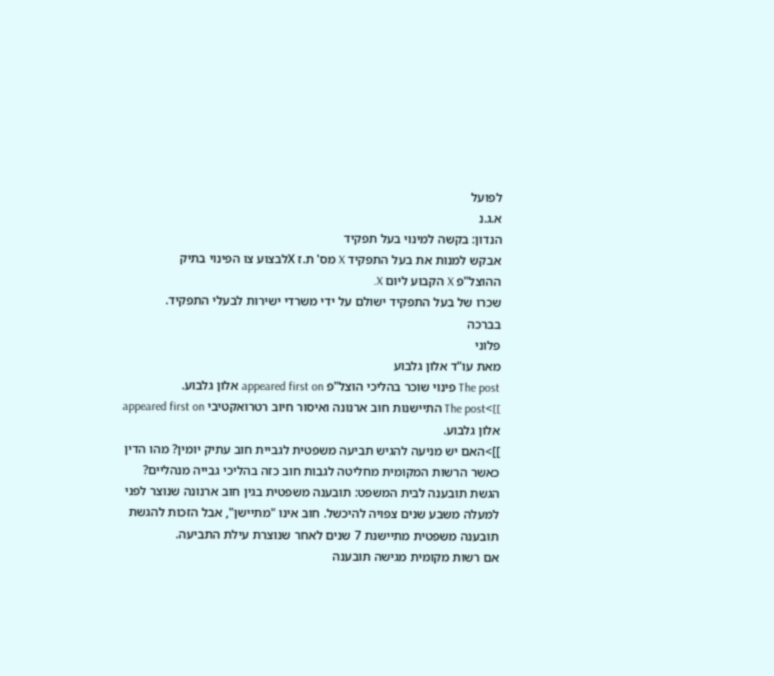לפועל
א.ג.נ
הנדון: בקשה למינוי בעל תפקיד
אבקש למנות את בעל התפקיד X מס' ת.ז Xלבצוע צו הפינוי בתיק
ההוצל"פ X הקבוע ליום X.
שכרו של בעל התפקיד ישולם על ידי משרדי ישירות לבעלי התפקיד.
בברכה
פלוני
מאת עו"ד אלון גלבוע
The post פינוי שוכר בהליכי הוצל"פ appeared first on אלון גלבוע.
]]>The post התיישנות חוב ארנונה ואיסור חיוב רטרואקטיבי appeared first on אלון גלבוע.
]]>האם יש מניעה להגיש תביעה משפטית לגביית חוב עתיק יומין? מהו הדין כאשר הרשות המקומית מחליטה לגבות חוב כזה בהליכי גבייה מנהליים?
הגשת תובענה לבית המשפט: תובענה משפטית בגין חוב ארנונה שנוצר לפני למעלה משבע שנים צפויה להיכשל. חוב אינו "מתיישן", אבל הזכות להגשת תובענה משפטית מתיישנת 7 שנים לאחר שנוצרת עילת התביעה.
אם רשות מקומית מגישה תובענה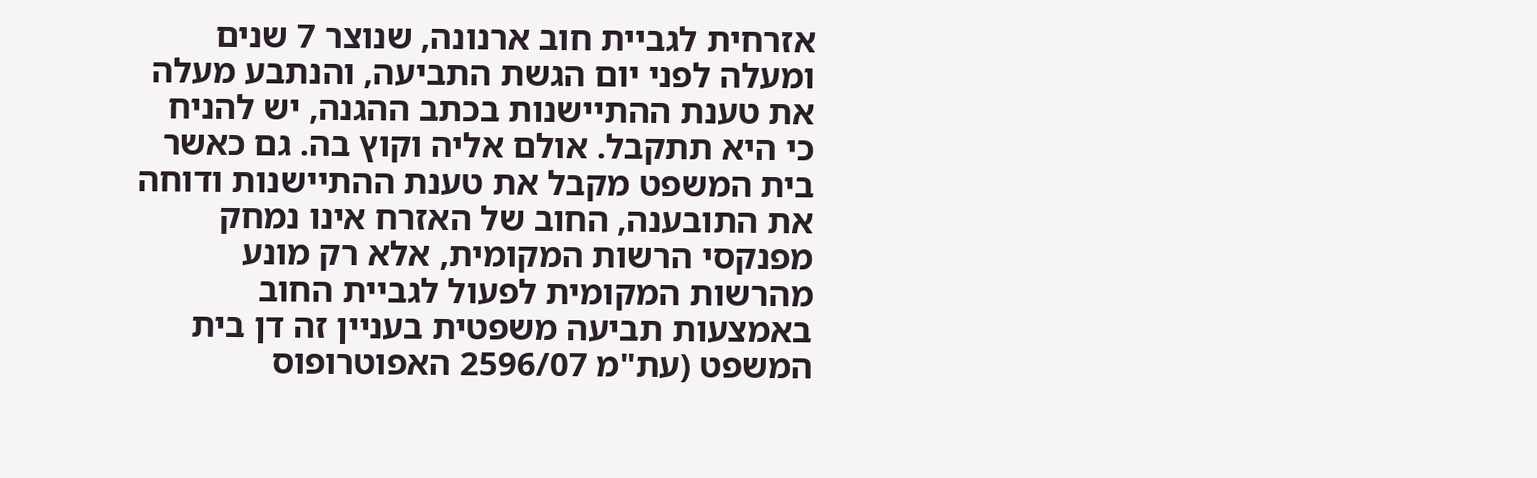אזרחית לגביית חוב ארנונה, שנוצר 7 שנים ומעלה לפני יום הגשת התביעה, והנתבע מעלה את טענת ההתיישנות בכתב ההגנה, יש להניח כי היא תתקבל. אולם אליה וקוץ בה. גם כאשר בית המשפט מקבל את טענת ההתיישנות ודוחה את התובענה, החוב של האזרח אינו נמחק מפנקסי הרשות המקומית, אלא רק מונע מהרשות המקומית לפעול לגביית החוב באמצעות תביעה משפטית בעניין זה דן בית המשפט (עת"מ 2596/07 האפוטרופוס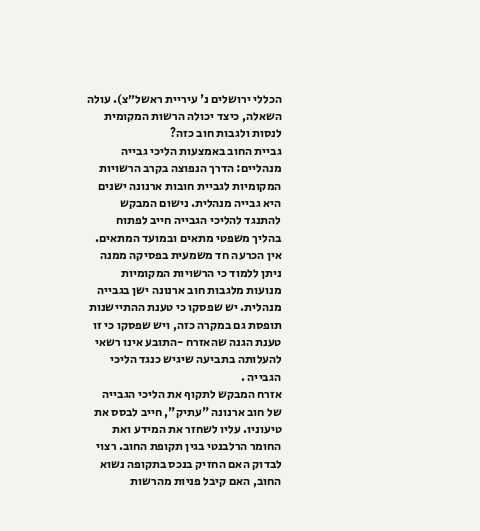הכללי ירושלים נ' עיריית ראשל״צ). עולה השאלה, כיצד יכולה הרשות המקומית לנסות ולגבות חוב כזה?
גביית החוב באמצעות הליכי גבייה מנהליים: הדרך הנפוצה בקרב הרשויות המקומיות לגביית חובות ארנונה ישנים היא גבייה מנהלית. נישום המבקש להתנגד להליכי הגבייה חייב לפתוח בהליך משפטי מתאים ובמועד המתאים.
אין הכרעה חד משמעית בפסיקה ממנה ניתן ללמוד כי הרשויות המקומיות מנועות מלגבות חוב ארנונה ישן בגבייה מנהלית. יש שפסקו כי טענת ההתיישנות תופסת גם במקרה כזה, ויש שפסקו כי זו טענת הגנה שהאזרח -התובע אינו רשאי להעלותה בתביעה שיגיש כנגד הליכי הגבייה .
אזרח המבקש לתקוף את הליכי הגבייה של חוב ארנונה "עתיק", חייב לבסס את טיעוניו. עליו לשחזר את המידע ואת החומר הרלבנטי בגין תקופת החוב. רצוי לבדוק האם החזיק בנכס בתקופה נשוא החוב, האם קיבל פניות מהרשות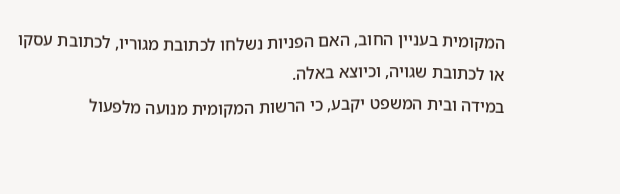המקומית בעניין החוב, האם הפניות נשלחו לכתובת מגוריו, לכתובת עסקו או לכתובת שגויה, וכיוצא באלה.
במידה ובית המשפט יקבע, כי הרשות המקומית מנועה מלפעול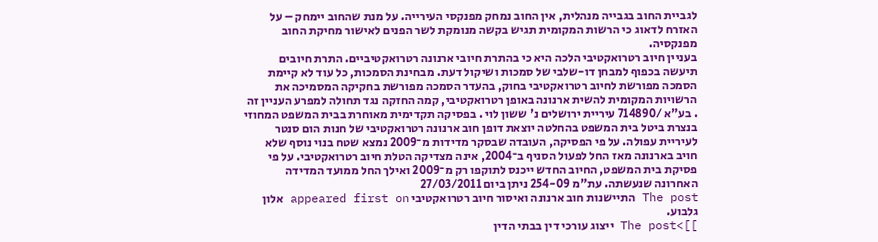לגביית החוב בגבייה מנהלית, אין החוב נמחק מפנקסי העירייה. על מנת שהחוב יימחק – על האזרח לדאוג כי הרשות המקומית תגיש בקשה מנומקת לשר הפנים לאישור מחיקת החוב מפנקסיה.
בעניין חיוב רטרואקטיבי הלכה היא כי בהתרת חיובי ארנונה רטרואקטיביים. התרת חיובים תיעשה בכפוף למבחן דו-שלבי של סמכות ושיקול דעת. מבחינת הסמכות, כל עוד לא קיימת הסמכה מפורשת לחיוב רטרואקטיבי בחוק, בהעדר הסמכה מפורשת בחקיקה המסמיכה את הרשויות המקומית להשית ארנונה באופן רטרואקטיבי, קמה החזקה נגד תחולה למפרע העניין זה . בע"א /714890 עיריית ירושלים נ' ששון לוי . בפסיקה תקדימית מאוחרת בבית המשפט המחוזי בנצרת ביטל בית המשפט בהחלטה יוצאת דופן חוב ארנונה רטרואקטיבי של חנות הום סנטר לעיריית עפולה. על פי הפסיקה, העובדה שבסקר מדידות מ־2009 נמצא שטח בנוי נוסף שלא חויב בארנונה מאז החל לפעול הסניף ב־2004, אינה מצדיקה הטלת חיוב רטרואקטיבי. על פי פסיקת בית המשפט, החיוב החדש ייכנס לתוקפו רק מ־2009 ואילך החל ממועד המדידה האחרונה שנעשתה. עת"מ 254-09 ניתן ביום 27/03/2011
The post התיישנות חוב ארנונה ואיסור חיוב רטרואקטיבי appeared first on אלון גלבוע.
]]>The post ייצוג עורכי דין בבתי הדין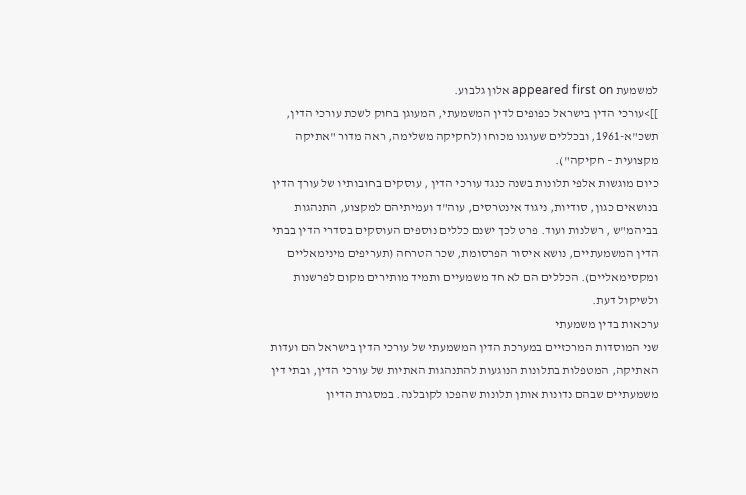למשמעת appeared first on אלון גלבוע.
]]>עורכי הדין בישראל כפופים לדין המשמעתי, המעוגן בחוק לשכת עורכי הדין, תשכ"א-1961, ובכללים שעוגנו מכוחו (לחקיקה משלימה, ראה מדור "אתיקה מקצועית – חקיקה").
כיום מוגשות אלפי תלונות בשנה כנגד עורכי הדין , עוסקים בחובותיו של עורך הדין בנושאים כגון, סודיות, ניגוד אינטרסים, עוה"ד ועמיתיהם למקצוע, התנהגות בביהמ"ש , רשלנות ועוד. פרט לכך ישנם כללים נוספים העוסקים בסדרי הדין בבתי הדין המשמעתיים, נושא איסור הפרסומת, שכר הטרחה (תעריפים מינימאליים ומקסימאליים). הכללים הם לא חד משמעיים ותמיד מותירים מקום לפרשנות ולשיקול דעת.
ערכאות בדין משמעתי
שני המוסדות המרכזיים במערכת הדין המשמעתי של עורכי הדין בישראל הם ועדות האתיקה, המטפלות בתלונות הנוגעות להתנהגות האתיות של עורכי הדין, ובתי דין משמעתיים שבהם נדונות אותן תלונות שהפכו לקובלנה. במסגרת הדיון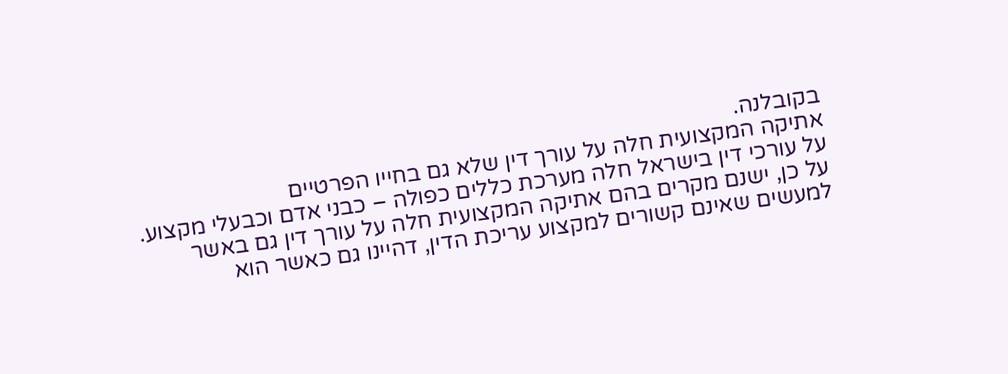בקובלנה.
אתיקה המקצועית חלה על עורך דין שלא גם בחייו הפרטיים
על עורכי דין בישראל חלה מערכת כללים כפולה – כבני אדם וכבעלי מקצוע. על כן, ישנם מקרים בהם אתיקה המקצועית חלה על עורך דין גם באשר למעשים שאינם קשורים למקצוע עריכת הדין, דהיינו גם כאשר הוא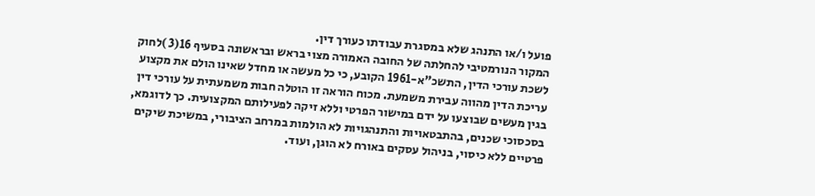פועל ו/או התנהג שלא במסגרת עבודתו כעורך דין.
המקור הנורמטיבי להחלתה של החובה האמורה מצוי בראש ובראשונה בסעיף 16(3 )לחוק לשכת עורכי הדין, התשכ"א-1961 הקובע, כי כל מעשה או מחדל שאינו הולם את מקצוע עריכת הדין מהווה עבירת משמעת. מכוח הוראה זו הוטלה חבות משמעתית על עורכי דין בגין מעשים שבוצעו על ידם במישור הפרטי וללא זיקה לפעילותם המקצועית. כך לדוגמא, בסכסוכי שכנים, בהתבטאויות והתנהגויות לא הולמות במרחב הציבורי, במשיכת שיקים פרטיים ללא כיסוי, בניהול עסקים באורח לא הוגן, ועוד.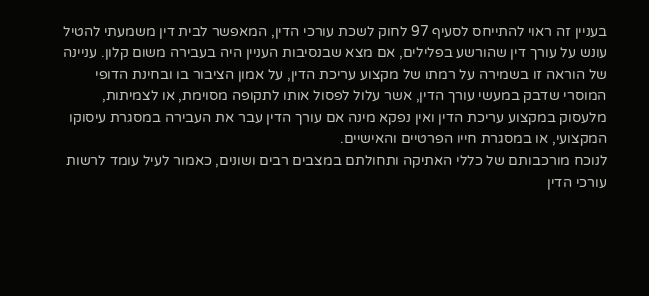בעניין זה ראוי להתייחס לסעיף 97 לחוק לשכת עורכי הדין, המאפשר לבית דין משמעתי להטיל עונש על עורך דין שהורשע בפלילים, אם מצא שבנסיבות העניין היה בעבירה משום קלון. עניינה של הוראה זו בשמירה על רמתו של מקצוע עריכת הדין, על אמון הציבור בו ובחינת הדופי המוסרי שדבק במעשי עורך הדין, אשר עלול לפסול אותו לתקופה מסוימת, או לצמיתות, מלעסוק במקצוע עריכת הדין ואין נפקא מינה אם עורך הדין עבר את העבירה במסגרת עיסוקו המקצועי, או במסגרת חייו הפרטיים והאישיים.
לנוכח מורכבותם של כללי האתיקה ותחולתם במצבים רבים ושונים, כאמור לעיל עומד לרשות עורכי הדין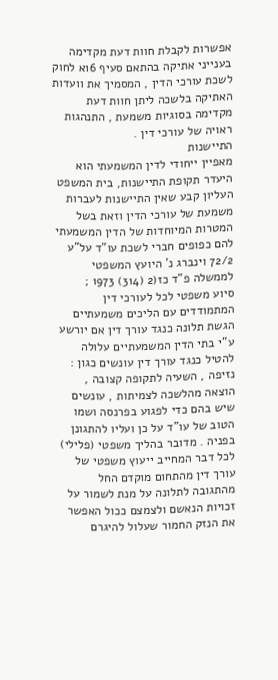אפשרות לקבלת חוות דעת מקדימה בענייני אתיקה בהתאם סעיף 16א לחוק לשכת עורכי הדין , המסמיך את וועדות האתיקה בלשכה ליתן חוות דעת מקדימה בסוגיות משמעת , התנהגות ראויה של עורכי דין .
התיישנות
מאפיין ייחודי לדין המשמעתי הוא היעדר תקופת התיישנות, בית המשפט העליון קבע שאין התיישנות לעברות משמעת של עורכי הדין וזאת בשל המטרות המיוחדות של הדין המשמעתי להם כפופים חברי לשכת עו"ד על"ע 72/2 וינברג נ' היועץ המשפטי לממשלה פ"ד כז(2 (314) 1973 ;
סיוע משפטי לכל לעורכי דין המתמודדים עם הליכים משמעתיים
הגשת תלונה כנגד עורך דין אם יורשע ע"י בתי הדין המשמעתיים עלולה להטיל כנגד עורך דין עונשים כגון : נזיפה , השעיה לתקופה קצובה , הוצאה מהלשכה לצמיתות , עונשים שיש בהם כדי לפגוע בפרנסה ושמו הטוב של עו"ד על כן ועליו להתגונן בפניה . מדובר בהליך משפטי (פלילי) לכל דבר המחייב ייעוץ משפטי של עורך דין מהתחום מוקדם החל מהתגובה לתלונה על מנת לשמור על זכויות הנאשם ולצמצם ככול האפשר את הנזק החמור שעלול להיגרם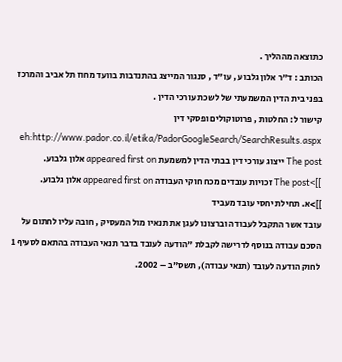כתוצאה מההליך .
הכותב : ד"ר אלון גלבוע , עו"ד , סנגור המייצג בהתנדבות בוועד מחוז תל אביב והמרכז בפני בית הדין המשמעתי של לשכת עורכי הדין .
קישור ל: החלטות , פרוטוקולים ופסקי דין eh:http://www.pador.co.il/etika/PadorGoogleSearch/SearchResults.aspx
The post ייצוג עורכי דין בבתי הדין למשמעת appeared first on אלון גלבוע.
]]>The post זכויות עובדים מכח חוקי העבודה appeared first on אלון גלבוע.
]]>א. תחילת יחסי עובד מעביד
עובד אשר התקבל לעבודה וברצונו לעגן את תנאיו מול המעסיק , חובה עליו לחתום על הסכם עבודה בנוסף לדרישה לקבלת "הודעה לעובד בדבר תנאי העבודה בהתאם לסעיף 1 לחוק הודעה לעובד (תנאי עבודה), תשס"ב – 2002.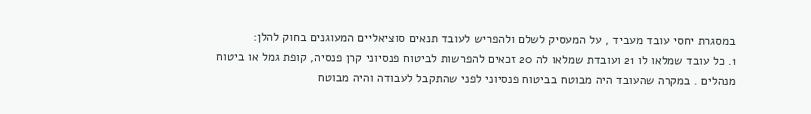במסגרת יחסי עובד מעביד , על המעסיק לשלם ולהפריש לעובד תנאים סוציאליים המעוגנים בחוק להלן:
1. כל עובד שמלאו לו 21 ועובדת שמלאו לה 20 זכאים להפרשות לביטוח פנסיוני קרן פנסיה, קופת גמל או ביטוח מנהלים . במקרה שהעובד היה מבוטח בביטוח פנסיוני לפני שהתקבל לעבודה והיה מבוטח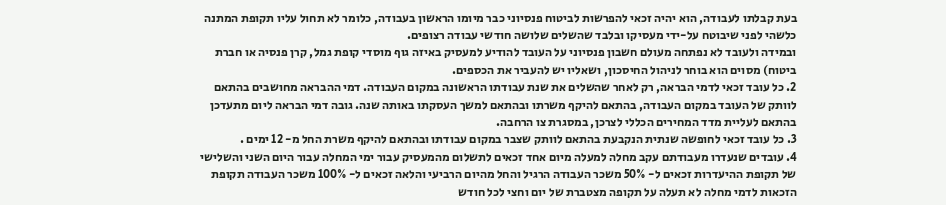בעת קבלתו לעבודה, הוא יהיה זכאי להפרשות לביטוח פנסיוני כבר מיומו הראשון בעבודה, כלומר לא תחול עליו תקופת המתנה כלשהי לפני שיבוטח על-ידי מעסיקו ובלבד שהשלים שלושה חודשי עבודה רצופים.
ובמידה ולעובד לא נפתחה מעולם חשבון פנסיוני על העובד להודיע למעסיק באיזה גוף מוסדי קופת גמל, קרן פנסיה או חברת ביטוח) מסוים הוא בוחר לניהול החיסכון, ושאליו יש להעביר את הכספים.
2. כל עובד זכאי לדמי הבראה, רק לאחר שהשלים את שנת עבודתו הראשונה במקום העבודה. דמי ההבראה מחושבים בהתאם לוותק של העובד במקום העבודה, בהתאם להיקף משרתו ובהתאם למשך העסקתו באותה שנה. גובה דמי הבראה ליום מתעדכן בהתאם לעליית מדד המחירים הכללי לצרכן, במסגרת צו הרחבה.
3. כל עובד זכאי לחופשה שנתית הנקבעת בהתאם לוותק שצבר במקום עבודתו ובהתאם להיקף משרת החל מ- 12 ימים .
4. עובדים שנעדרו מעבודתם עקב מחלה למעלה מיום אחד זכאים לתשלום מהמעסיק עבור ימי המחלה עבור היום השני והשלישי של תקופת ההיעדרות זכאים ל- 50% משכר העבודה הרגיל והחל מהיום הרביעי והלאה זכאים ל- 100% משכר העבודה תקופת הזכאות לדמי מחלה לא תעלה על תקופה מצטברת של יום וחצי לכל חודש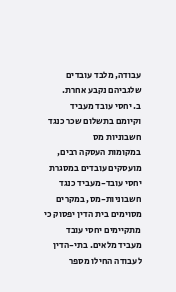עבודה, מלבד עובדים שלגביהם נקבע אחרת.
ב. יחסי עובד מעביד וקיומם בתשלום שכר כנגד חשבוניות מס
במקומות העסקה רבים, מועסקים עובדים במסגרת יחסי עובד-מעביד כנגד חשבוניות-מס, במקרים מסוימים בית הדין יפסוק כי מתקיימים יחסי עובד מעביד מלאים. בתי-הדין לעבודה החילו מספר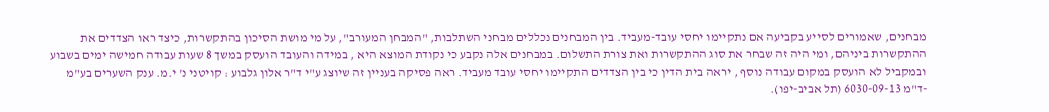מבחנים, שאמורים לסייע בקביעה אם נתקיימו יחסי עובד-מעביד. בין המבחנים נכללים מבחני השתלבות, "המבחן המעורב", על מי מושת הסיכון בהתקשרות, כיצד ראו הצדדים את ההתקשרות ביניהם, ומי היה זה שבחר את סוג ההתקשרות ואת צורת התשלום. במבחנים אלה נקבע כי נקודת המוצא היא , במידה והעובד הועסק במשך 8 שעות עבודה חמישה ימים בשבוע ובמקביל לא הועסק במקום עבודה נוסף , יראה בית הדין כי בין הצדדים התקיימו יחסי עובד מעביד. ראה פסיקה בעניין זה שיוצג ע"י ד"ר אלון גלבוע : קויטני נ' י.מ. ענק השערים בע"מ -ד"מ 6030-09-13 (תל אביב-יפו).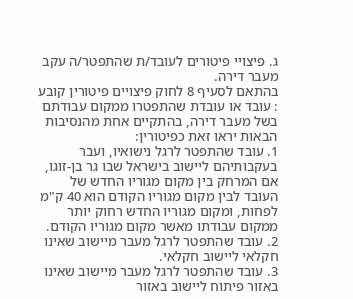ג. פיצויי פיטורים לעובד/ת שהתפטר/ה עקב מעבר דירה.
בהתאם לסעיף 8 לחוק פיצויים פיטורין קובע : עובד או עובדת שהתפטרו ממקום עבודתם בשל מעבר דירה, בהתקיים אחת מהנסיבות הבאות יראו זאת כפיטורין:
1. עובד שהתפטר לרגל נישואיו, ועבר בעקבותיהם ליישוב בישראל שבו גר בן-זוגו, אם המרחק בין מקום מגוריו החדש של העובד לבין מקום מגוריו הקודם הוא 40 ק"מ לפחות, ומקום מגוריו החדש רחוק יותר ממקום עבודתו מאשר מקום מגוריו הקודם.
2. עובד שהתפטר לרגל מעבר מיישוב שאינו חקלאי ליישוב חקלאי.
3. עובד שהתפטר לרגל מעבר מיישוב שאינו באזור פיתוח ליישוב באזור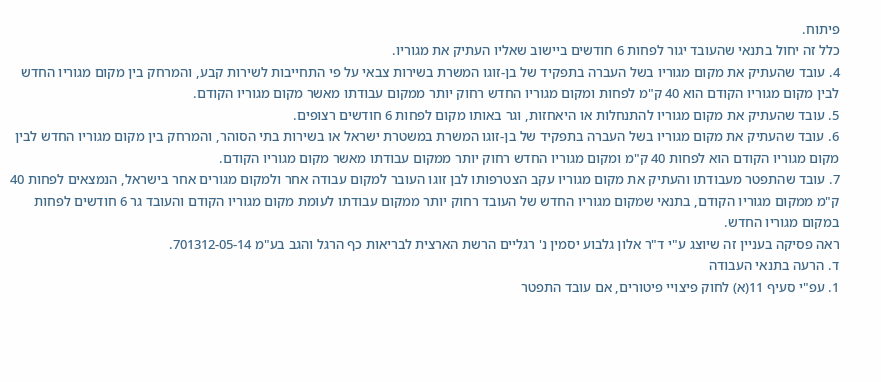פיתוח.
כלל זה יחול בתנאי שהעובד יגור לפחות 6 חודשים ביישוב שאליו העתיק את מגוריו.
4. עובד שהעתיק את מקום מגוריו בשל העברה בתפקיד של בן-זוגו המשרת בשירות צבאי על פי התחייבות לשירות קבע, והמרחק בין מקום מגוריו החדש לבין מקום מגוריו הקודם הוא 40 ק"מ לפחות ומקום מגוריו החדש רחוק יותר ממקום עבודתו מאשר מקום מגוריו הקודם.
5. עובד שהעתיק את מקום מגוריו להתנחלות או היאחזות, וגר באותו מקום לפחות 6 חודשים רצופים.
6. עובד שהעתיק את מקום מגוריו בשל העברה בתפקיד של בן-זוגו המשרת במשטרת ישראל או בשירות בתי הסוהר, והמרחק בין מקום מגוריו החדש לבין מקום מגוריו הקודם הוא לפחות 40 ק"מ ומקום מגוריו החדש רחוק יותר ממקום עבודתו מאשר מקום מגוריו הקודם.
7. עובד שהתפטר מעבודתו והעתיק את מקום מגוריו עקב הצטרפותו לבן זוגו העובר למקום עבודה אחר ולמקום מגורים אחר בישראל, הנמצאים לפחות 40 ק"מ ממקום מגוריו הקודם, בתנאי שמקום מגוריו החדש של העובד רחוק יותר ממקום עבודתו לעומת מקום מגוריו הקודם והעובד גר 6 חודשים לפחות במקום מגוריו החדש.
ראה פסיקה בעניין זה שיוצג ע"י ד"ר אלון גלבוע יסמין נ' רגליים הרשת הארצית לבריאות כף הרגל והגב בע"מ 701312-05-14.
ד. הרעה בתנאי העבודה
1. עפ"י סעיף 11(א) לחוק פיצויי פיטורים, אם עובד התפטר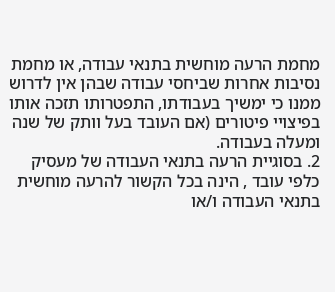מחמת הרעה מוחשית בתנאי עבודה, או מחמת נסיבות אחרות שביחסי עבודה שבהן אין לדרוש ממנו כי ימשיך בעבודתו, התפטרותו תזכה אותו בפיצויי פיטורים (אם העובד בעל וותק של שנה ומעלה בעבודה.
2. בסוגיית הרעה בתנאי העבודה של מעסיק כלפי עובד , הינה בכל הקשור להרעה מוחשית בתנאי העבודה ו/או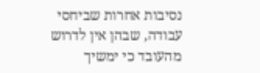נסיבות אחרות שביחסי עבודה, שבהן אין לדרוש מהעובד כי ימשיך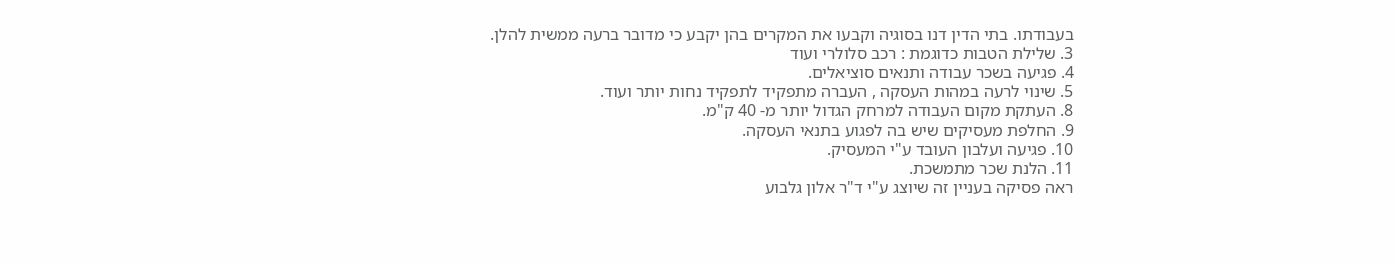בעבודתו. בתי הדין דנו בסוגיה וקבעו את המקרים בהן יקבע כי מדובר ברעה ממשית להלן.
3. שלילת הטבות כדוגמת : רכב סלולרי ועוד
4. פגיעה בשכר עבודה ותנאים סוציאלים.
5. שינוי לרעה במהות העסקה , העברה מתפקיד לתפקיד נחות יותר ועוד.
8. העתקת מקום העבודה למרחק הגדול יותר מ- 40 ק"מ.
9. החלפת מעסיקים שיש בה לפגוע בתנאי העסקה.
10. פגיעה ועלבון העובד ע"י המעסיק.
11. הלנת שכר מתמשכת.
ראה פסיקה בעניין זה שיוצג ע"י ד"ר אלון גלבוע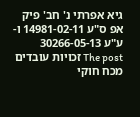גיא אפרתי נ' חב' פיק אפ ס"ע 14981-02-11 ו- ע"ע 30266-05-13
The post זכויות עובדים מכח חוקי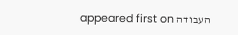העבודה appeared first on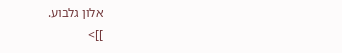אלון גלבוע.
]]>